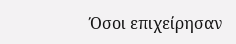Όσοι επιχείρησαν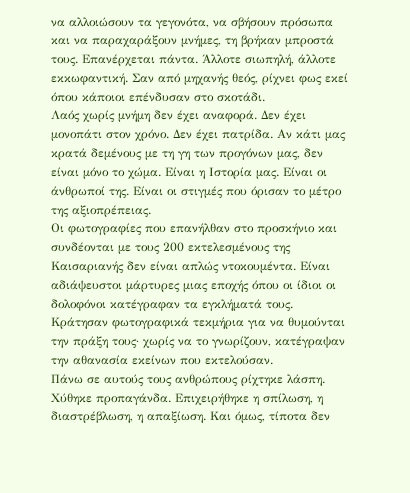να αλλοιώσουν τα γεγονότα, να σβήσουν πρόσωπα και να παραχαράξουν μνήμες, τη βρήκαν μπροστά τους. Επανέρχεται πάντα. Άλλοτε σιωπηλή, άλλοτε εκκωφαντική. Σαν από μηχανής θεός, ρίχνει φως εκεί όπου κάποιοι επένδυσαν στο σκοτάδι.
Λαός χωρίς μνήμη δεν έχει αναφορά. Δεν έχει μονοπάτι στον χρόνο. Δεν έχει πατρίδα. Αν κάτι μας κρατά δεμένους με τη γη των προγόνων μας, δεν είναι μόνο το χώμα. Είναι η Ιστορία μας. Είναι οι άνθρωποί της. Είναι οι στιγμές που όρισαν το μέτρο της αξιοπρέπειας.
Οι φωτογραφίες που επανήλθαν στο προσκήνιο και συνδέονται με τους 200 εκτελεσμένους της Καισαριανής δεν είναι απλώς ντοκουμέντα. Είναι αδιάψευστοι μάρτυρες μιας εποχής όπου οι ίδιοι οι δολοφόνοι κατέγραφαν τα εγκλήματά τους. Κράτησαν φωτογραφικά τεκμήρια για να θυμούνται την πράξη τους· χωρίς να το γνωρίζουν, κατέγραψαν την αθανασία εκείνων που εκτελούσαν.
Πάνω σε αυτούς τους ανθρώπους ρίχτηκε λάσπη. Χύθηκε προπαγάνδα. Επιχειρήθηκε η σπίλωση, η διαστρέβλωση, η απαξίωση. Και όμως, τίποτα δεν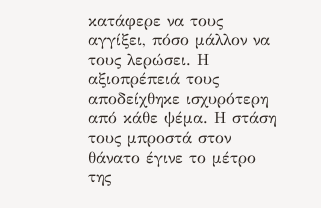κατάφερε να τους αγγίξει, πόσο μάλλον να τους λερώσει. Η αξιοπρέπειά τους αποδείχθηκε ισχυρότερη από κάθε ψέμα. Η στάση τους μπροστά στον θάνατο έγινε το μέτρο της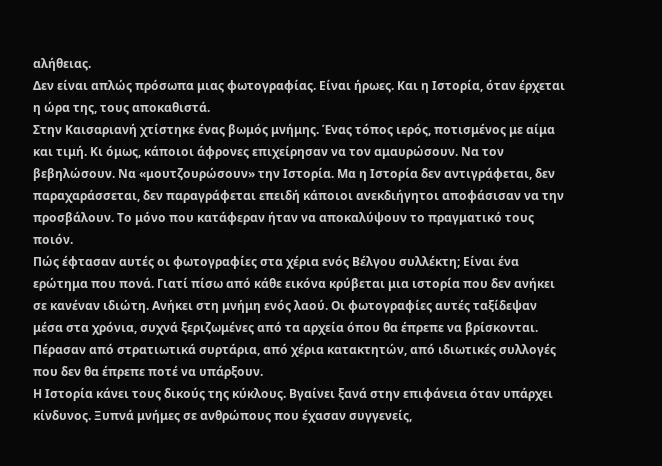αλήθειας.
Δεν είναι απλώς πρόσωπα μιας φωτογραφίας. Είναι ήρωες. Και η Ιστορία, όταν έρχεται η ώρα της, τους αποκαθιστά.
Στην Καισαριανή χτίστηκε ένας βωμός μνήμης. Ένας τόπος ιερός, ποτισμένος με αίμα και τιμή. Κι όμως, κάποιοι άφρονες επιχείρησαν να τον αμαυρώσουν. Να τον βεβηλώσουν. Να «μουτζουρώσουν» την Ιστορία. Μα η Ιστορία δεν αντιγράφεται, δεν παραχαράσσεται, δεν παραγράφεται επειδή κάποιοι ανεκδιήγητοι αποφάσισαν να την προσβάλουν. Το μόνο που κατάφεραν ήταν να αποκαλύψουν το πραγματικό τους ποιόν.
Πώς έφτασαν αυτές οι φωτογραφίες στα χέρια ενός Βέλγου συλλέκτη; Είναι ένα ερώτημα που πονά. Γιατί πίσω από κάθε εικόνα κρύβεται μια ιστορία που δεν ανήκει σε κανέναν ιδιώτη. Ανήκει στη μνήμη ενός λαού. Οι φωτογραφίες αυτές ταξίδεψαν μέσα στα χρόνια, συχνά ξεριζωμένες από τα αρχεία όπου θα έπρεπε να βρίσκονται. Πέρασαν από στρατιωτικά συρτάρια, από χέρια κατακτητών, από ιδιωτικές συλλογές που δεν θα έπρεπε ποτέ να υπάρξουν.
Η Ιστορία κάνει τους δικούς της κύκλους. Βγαίνει ξανά στην επιφάνεια όταν υπάρχει κίνδυνος. Ξυπνά μνήμες σε ανθρώπους που έχασαν συγγενείς,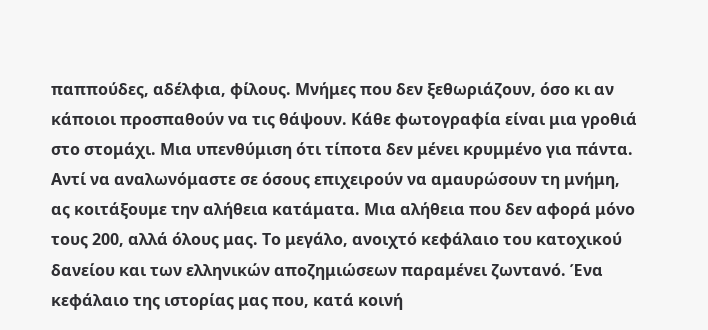παππούδες, αδέλφια, φίλους. Μνήμες που δεν ξεθωριάζουν, όσο κι αν κάποιοι προσπαθούν να τις θάψουν. Κάθε φωτογραφία είναι μια γροθιά στο στομάχι. Μια υπενθύμιση ότι τίποτα δεν μένει κρυμμένο για πάντα.
Αντί να αναλωνόμαστε σε όσους επιχειρούν να αμαυρώσουν τη μνήμη, ας κοιτάξουμε την αλήθεια κατάματα. Μια αλήθεια που δεν αφορά μόνο τους 200, αλλά όλους μας. Το μεγάλο, ανοιχτό κεφάλαιο του κατοχικού δανείου και των ελληνικών αποζημιώσεων παραμένει ζωντανό. Ένα κεφάλαιο της ιστορίας μας που, κατά κοινή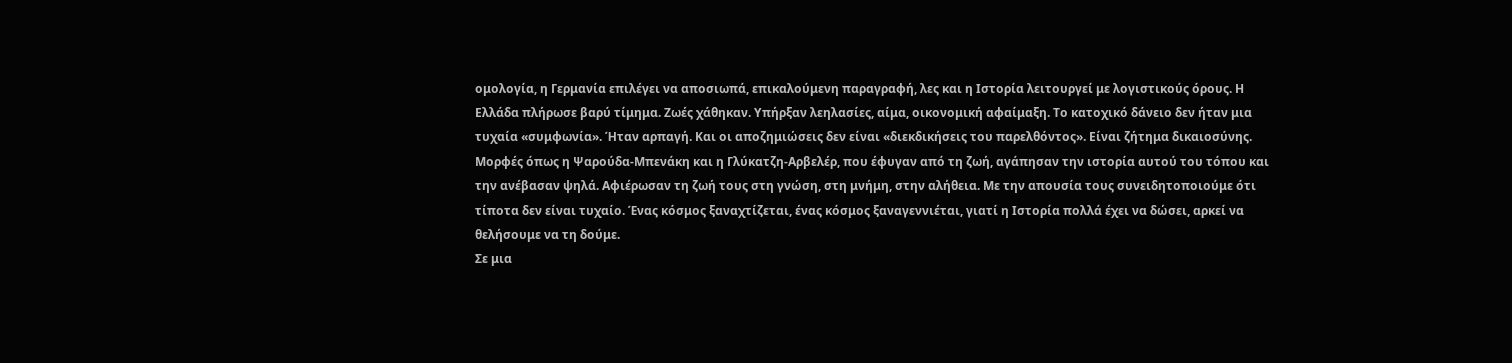ομολογία, η Γερμανία επιλέγει να αποσιωπά, επικαλούμενη παραγραφή, λες και η Ιστορία λειτουργεί με λογιστικούς όρους. Η Ελλάδα πλήρωσε βαρύ τίμημα. Ζωές χάθηκαν. Υπήρξαν λεηλασίες, αίμα, οικονομική αφαίμαξη. Το κατοχικό δάνειο δεν ήταν μια τυχαία «συμφωνία». Ήταν αρπαγή. Και οι αποζημιώσεις δεν είναι «διεκδικήσεις του παρελθόντος». Είναι ζήτημα δικαιοσύνης.
Μορφές όπως η Ψαρούδα-Μπενάκη και η Γλύκατζη-Αρβελέρ, που έφυγαν από τη ζωή, αγάπησαν την ιστορία αυτού του τόπου και την ανέβασαν ψηλά. Αφιέρωσαν τη ζωή τους στη γνώση, στη μνήμη, στην αλήθεια. Με την απουσία τους συνειδητοποιούμε ότι τίποτα δεν είναι τυχαίο. Ένας κόσμος ξαναχτίζεται, ένας κόσμος ξαναγεννιέται, γιατί η Ιστορία πολλά έχει να δώσει, αρκεί να θελήσουμε να τη δούμε.
Σε μια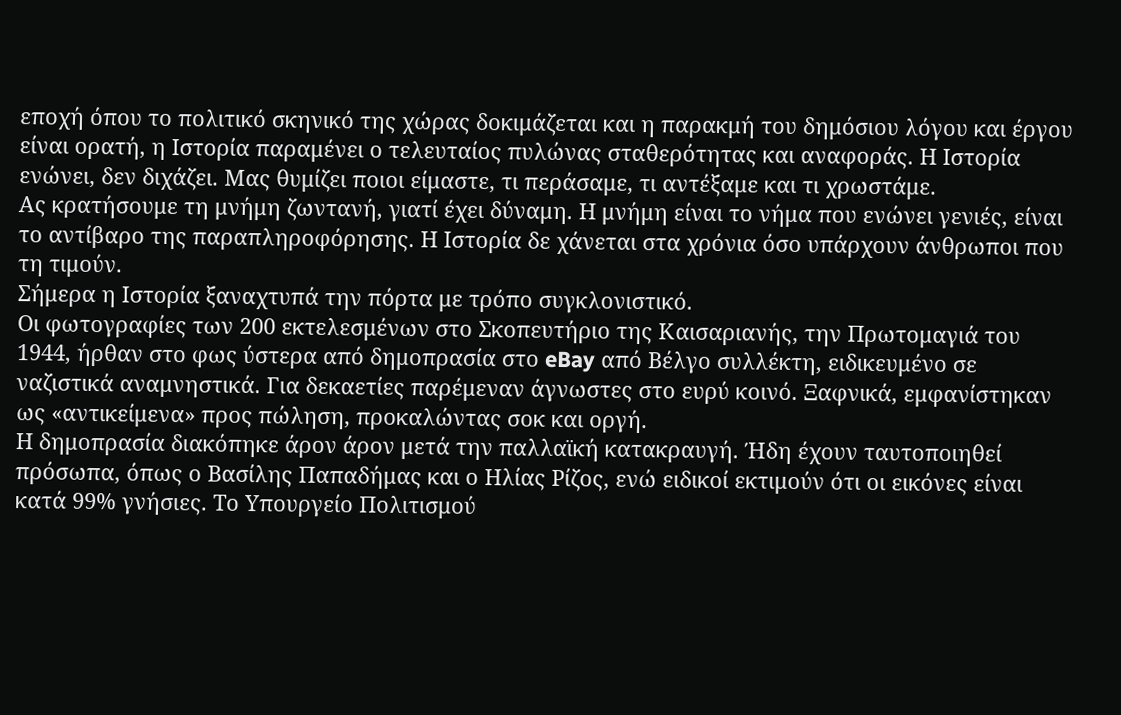εποχή όπου το πολιτικό σκηνικό της χώρας δοκιμάζεται και η παρακμή του δημόσιου λόγου και έργου είναι ορατή, η Ιστορία παραμένει ο τελευταίος πυλώνας σταθερότητας και αναφοράς. Η Ιστορία ενώνει, δεν διχάζει. Μας θυμίζει ποιοι είμαστε, τι περάσαμε, τι αντέξαμε και τι χρωστάμε.
Ας κρατήσουμε τη μνήμη ζωντανή, γιατί έχει δύναμη. Η μνήμη είναι το νήμα που ενώνει γενιές, είναι το αντίβαρο της παραπληροφόρησης. Η Ιστορία δε χάνεται στα χρόνια όσο υπάρχουν άνθρωποι που τη τιμούν.
Σήμερα η Ιστορία ξαναχτυπά την πόρτα με τρόπο συγκλονιστικό.
Οι φωτογραφίες των 200 εκτελεσμένων στο Σκοπευτήριο της Καισαριανής, την Πρωτομαγιά του 1944, ήρθαν στο φως ύστερα από δημοπρασία στο eBay από Βέλγο συλλέκτη, ειδικευμένο σε ναζιστικά αναμνηστικά. Για δεκαετίες παρέμεναν άγνωστες στο ευρύ κοινό. Ξαφνικά, εμφανίστηκαν ως «αντικείμενα» προς πώληση, προκαλώντας σοκ και οργή.
Η δημοπρασία διακόπηκε άρον άρον μετά την παλλαϊκή κατακραυγή. Ήδη έχουν ταυτοποιηθεί πρόσωπα, όπως ο Βασίλης Παπαδήμας και ο Ηλίας Ρίζος, ενώ ειδικοί εκτιμούν ότι οι εικόνες είναι κατά 99% γνήσιες. Το Υπουργείο Πολιτισμού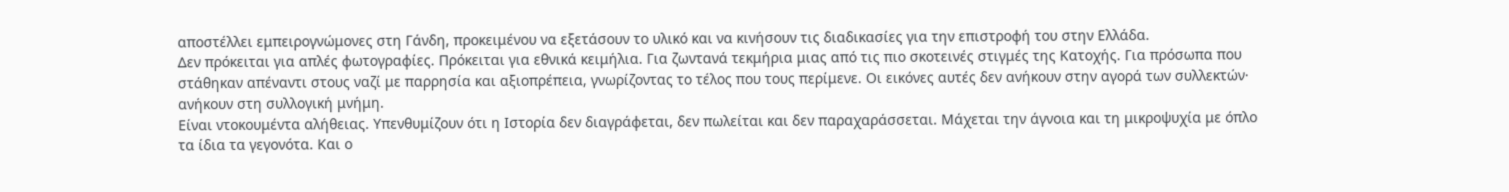αποστέλλει εμπειρογνώμονες στη Γάνδη, προκειμένου να εξετάσουν το υλικό και να κινήσουν τις διαδικασίες για την επιστροφή του στην Ελλάδα.
Δεν πρόκειται για απλές φωτογραφίες. Πρόκειται για εθνικά κειμήλια. Για ζωντανά τεκμήρια μιας από τις πιο σκοτεινές στιγμές της Κατοχής. Για πρόσωπα που στάθηκαν απέναντι στους ναζί με παρρησία και αξιοπρέπεια, γνωρίζοντας το τέλος που τους περίμενε. Οι εικόνες αυτές δεν ανήκουν στην αγορά των συλλεκτών· ανήκουν στη συλλογική μνήμη.
Είναι ντοκουμέντα αλήθειας. Υπενθυμίζουν ότι η Ιστορία δεν διαγράφεται, δεν πωλείται και δεν παραχαράσσεται. Μάχεται την άγνοια και τη μικροψυχία με όπλο τα ίδια τα γεγονότα. Και ο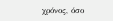χρόνος, όσο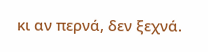κι αν περνά, δεν ξεχνά.